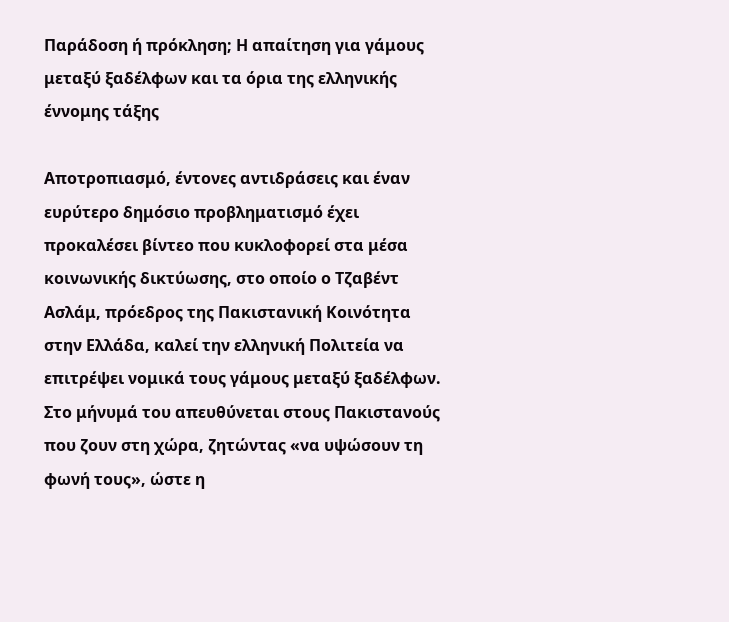Παράδοση ή πρόκληση; Η απαίτηση για γάμους μεταξύ ξαδέλφων και τα όρια της ελληνικής έννομης τάξης

Αποτροπιασμό, έντονες αντιδράσεις και έναν ευρύτερο δημόσιο προβληματισμό έχει προκαλέσει βίντεο που κυκλοφορεί στα μέσα κοινωνικής δικτύωσης, στο οποίο ο Τζαβέντ Ασλάμ, πρόεδρος της Πακιστανική Κοινότητα στην Ελλάδα, καλεί την ελληνική Πολιτεία να επιτρέψει νομικά τους γάμους μεταξύ ξαδέλφων. Στο μήνυμά του απευθύνεται στους Πακιστανούς που ζουν στη χώρα, ζητώντας «να υψώσουν τη φωνή τους», ώστε η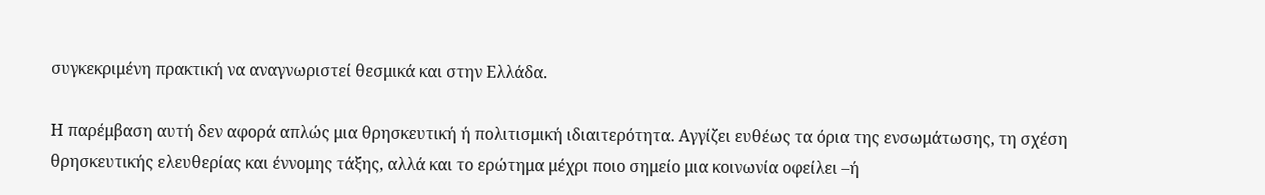συγκεκριμένη πρακτική να αναγνωριστεί θεσμικά και στην Ελλάδα.

Η παρέμβαση αυτή δεν αφορά απλώς μια θρησκευτική ή πολιτισμική ιδιαιτερότητα. Αγγίζει ευθέως τα όρια της ενσωμάτωσης, τη σχέση θρησκευτικής ελευθερίας και έννομης τάξης, αλλά και το ερώτημα μέχρι ποιο σημείο μια κοινωνία οφείλει –ή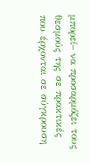μπορεί– να προσαρμόζει τους θεσμούς της σε πρακτικές που έρχονται σε σύγκρουση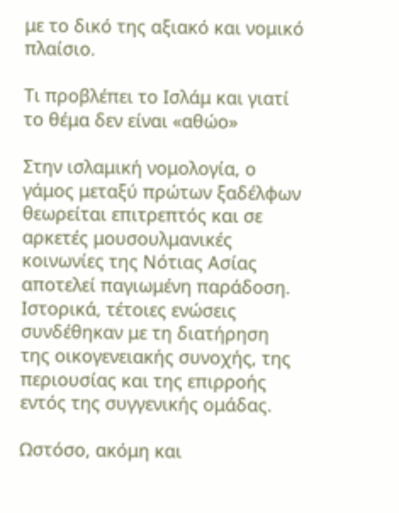με το δικό της αξιακό και νομικό πλαίσιο.

Τι προβλέπει το Ισλάμ και γιατί το θέμα δεν είναι «αθώο»

Στην ισλαμική νομολογία, ο γάμος μεταξύ πρώτων ξαδέλφων θεωρείται επιτρεπτός και σε αρκετές μουσουλμανικές κοινωνίες της Νότιας Ασίας αποτελεί παγιωμένη παράδοση. Ιστορικά, τέτοιες ενώσεις συνδέθηκαν με τη διατήρηση της οικογενειακής συνοχής, της περιουσίας και της επιρροής εντός της συγγενικής ομάδας.

Ωστόσο, ακόμη και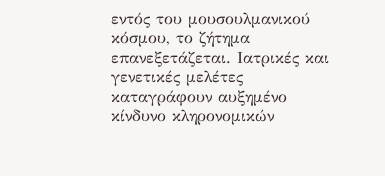εντός του μουσουλμανικού κόσμου, το ζήτημα επανεξετάζεται. Ιατρικές και γενετικές μελέτες καταγράφουν αυξημένο κίνδυνο κληρονομικών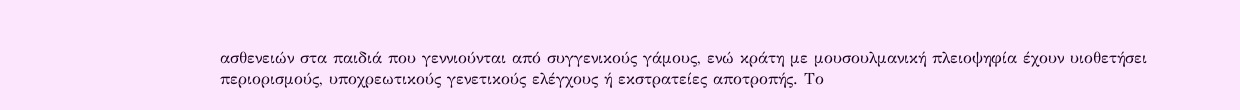ασθενειών στα παιδιά που γεννιούνται από συγγενικούς γάμους, ενώ κράτη με μουσουλμανική πλειοψηφία έχουν υιοθετήσει περιορισμούς, υποχρεωτικούς γενετικούς ελέγχους ή εκστρατείες αποτροπής. Το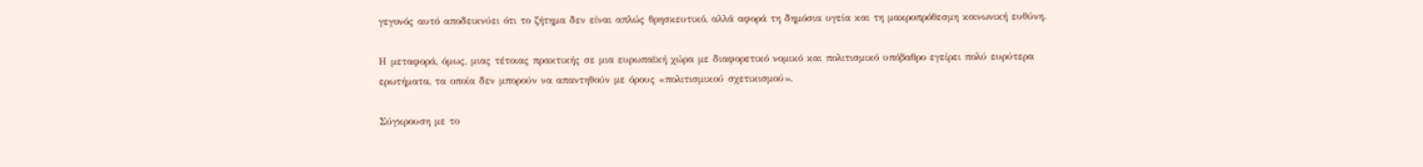γεγονός αυτό αποδεικνύει ότι το ζήτημα δεν είναι απλώς θρησκευτικό, αλλά αφορά τη δημόσια υγεία και τη μακροπρόθεσμη κοινωνική ευθύνη.

Η μεταφορά, όμως, μιας τέτοιας πρακτικής σε μια ευρωπαϊκή χώρα με διαφορετικό νομικό και πολιτισμικό υπόβαθρο εγείρει πολύ ευρύτερα ερωτήματα, τα οποία δεν μπορούν να απαντηθούν με όρους «πολιτισμικού σχετικισμού».

Σύγκρουση με το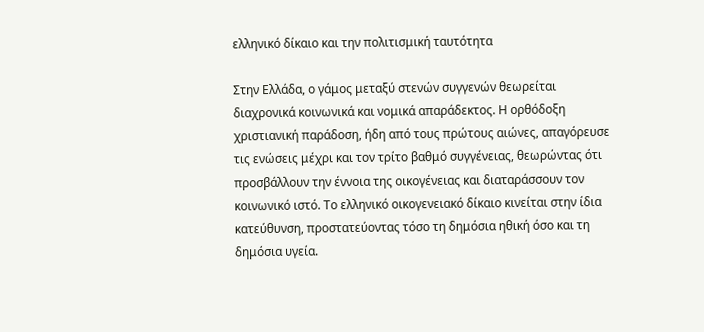ελληνικό δίκαιο και την πολιτισμική ταυτότητα

Στην Ελλάδα, ο γάμος μεταξύ στενών συγγενών θεωρείται διαχρονικά κοινωνικά και νομικά απαράδεκτος. Η ορθόδοξη χριστιανική παράδοση, ήδη από τους πρώτους αιώνες, απαγόρευσε τις ενώσεις μέχρι και τον τρίτο βαθμό συγγένειας, θεωρώντας ότι προσβάλλουν την έννοια της οικογένειας και διαταράσσουν τον κοινωνικό ιστό. Το ελληνικό οικογενειακό δίκαιο κινείται στην ίδια κατεύθυνση, προστατεύοντας τόσο τη δημόσια ηθική όσο και τη δημόσια υγεία.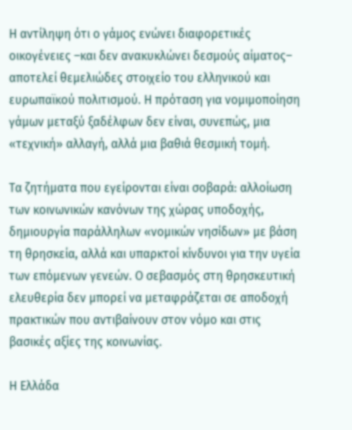Η αντίληψη ότι ο γάμος ενώνει διαφορετικές οικογένειες –και δεν ανακυκλώνει δεσμούς αίματος– αποτελεί θεμελιώδες στοιχείο του ελληνικού και ευρωπαϊκού πολιτισμού. Η πρόταση για νομιμοποίηση γάμων μεταξύ ξαδέλφων δεν είναι, συνεπώς, μια «τεχνική» αλλαγή, αλλά μια βαθιά θεσμική τομή.

Τα ζητήματα που εγείρονται είναι σοβαρά: αλλοίωση των κοινωνικών κανόνων της χώρας υποδοχής, δημιουργία παράλληλων «νομικών νησίδων» με βάση τη θρησκεία, αλλά και υπαρκτοί κίνδυνοι για την υγεία των επόμενων γενεών. Ο σεβασμός στη θρησκευτική ελευθερία δεν μπορεί να μεταφράζεται σε αποδοχή πρακτικών που αντιβαίνουν στον νόμο και στις βασικές αξίες της κοινωνίας.

Η Ελλάδα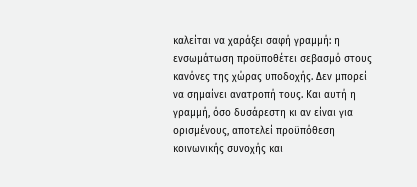καλείται να χαράξει σαφή γραμμή: η ενσωμάτωση προϋποθέτει σεβασμό στους κανόνες της χώρας υποδοχής. Δεν μπορεί να σημαίνει ανατροπή τους. Και αυτή η γραμμή, όσο δυσάρεστη κι αν είναι για ορισμένους, αποτελεί προϋπόθεση κοινωνικής συνοχής και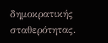δημοκρατικής σταθερότητας.